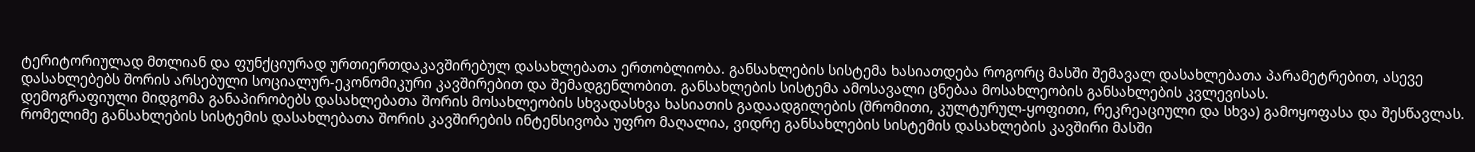ტერიტორიულად მთლიან და ფუნქციურად ურთიერთდაკავშირებულ დასახლებათა ერთობლიობა. განსახლების სისტემა ხასიათდება როგორც მასში შემავალ დასახლებათა პარამეტრებით, ასევე დასახლებებს შორის არსებული სოციალურ-ეკონომიკური კავშირებით და შემადგენლობით. განსახლების სისტემა ამოსავალი ცნებაა მოსახლეობის განსახლების კვლევისას.
დემოგრაფიული მიდგომა განაპირობებს დასახლებათა შორის მოსახლეობის სხვადასხვა ხასიათის გადაადგილების (შრომითი, კულტურულ-ყოფითი, რეკრეაციული და სხვა) გამოყოფასა და შესწავლას. რომელიმე განსახლების სისტემის დასახლებათა შორის კავშირების ინტენსივობა უფრო მაღალია, ვიდრე განსახლების სისტემის დასახლების კავშირი მასში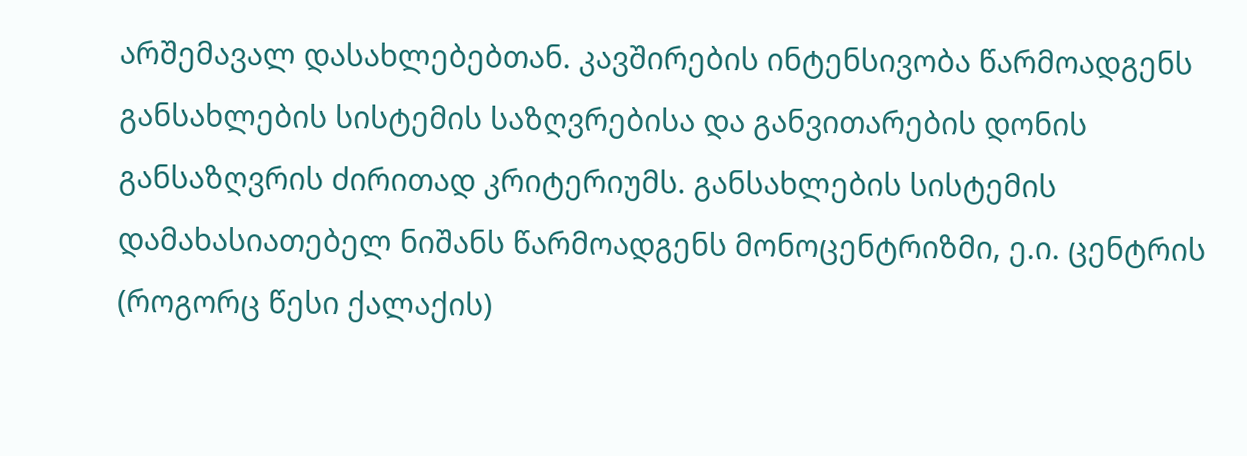არშემავალ დასახლებებთან. კავშირების ინტენსივობა წარმოადგენს განსახლების სისტემის საზღვრებისა და განვითარების დონის განსაზღვრის ძირითად კრიტერიუმს. განსახლების სისტემის დამახასიათებელ ნიშანს წარმოადგენს მონოცენტრიზმი, ე.ი. ცენტრის (როგორც წესი ქალაქის)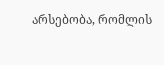არსებობა, რომლის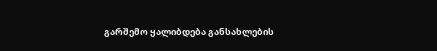გარშემო ყალიბდება განსახლების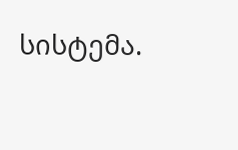სისტემა.